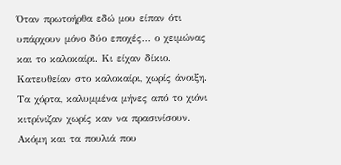Όταν πρωτοήρθα εδώ μου είπαν ότι υπάρχουν μόνο δύο εποχές… ο χειμώνας και το καλοκαίρι. Κι είχαν δίκιο. Κατευθείαν στο καλοκαίρι, χωρίς άνοιξη. Τα χόρτα, καλυμμένα μήνες από το χιόνι κιτρίνιζαν χωρίς καν να πρασινίσουν. Ακόμη και τα πουλιά που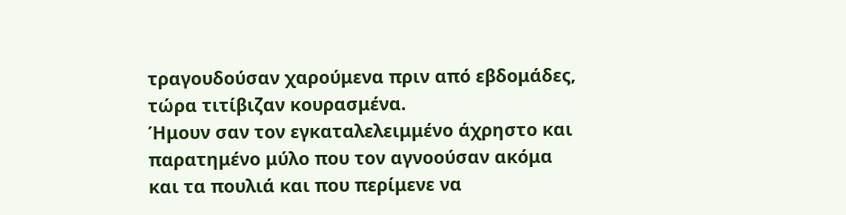τραγουδούσαν χαρούμενα πριν από εβδομάδες, τώρα τιτίβιζαν κουρασμένα.
Ήμουν σαν τον εγκαταλελειμμένο άχρηστο και παρατημένο μύλο που τον αγνοούσαν ακόμα και τα πουλιά και που περίμενε να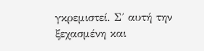γκρεμιστεί. Σ΄ αυτή την ξεχασμένη και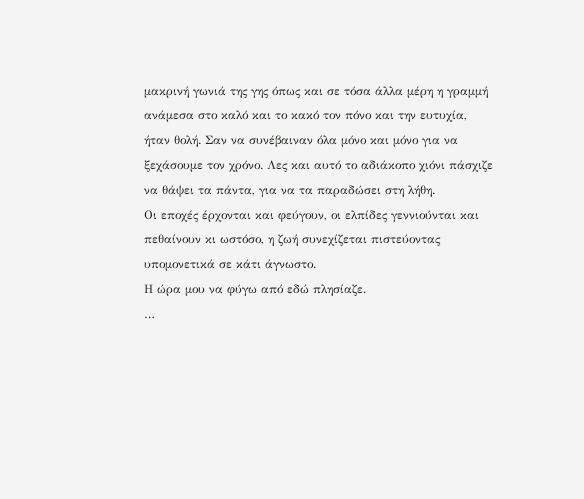μακρινή γωνιά της γης όπως και σε τόσα άλλα μέρη η γραμμή ανάμεσα στο καλό και το κακό τον πόνο και την ευτυχία, ήταν θολή. Σαν να συνέβαιναν όλα μόνο και μόνο για να ξεχάσουμε τον χρόνο. Λες και αυτό το αδιάκοπο χιόνι πάσχιζε να θάψει τα πάντα, για να τα παραδώσει στη λήθη.
Οι εποχές έρχονται και φεύγουν, οι ελπίδες γεννιούνται και πεθαίνουν κι ωστόσο, η ζωή συνεχίζεται πιστεύοντας υπομονετικά σε κάτι άγνωστο.
Η ώρα μου να φύγω από εδώ πλησίαζε.
…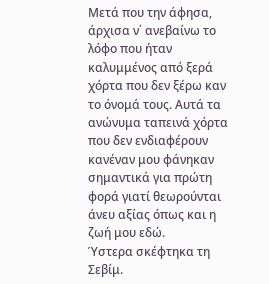Μετά που την άφησα, άρχισα ν΄ ανεβαίνω το λόφο που ήταν καλυμμένος από ξερά χόρτα που δεν ξέρω καν το όνομά τους. Αυτά τα ανώνυμα ταπεινά χόρτα που δεν ενδιαφέρουν κανέναν μου φάνηκαν σημαντικά για πρώτη φορά γιατί θεωρούνται άνευ αξίας όπως και η ζωή μου εδώ.
Ύστερα σκέφτηκα τη Σεβίμ.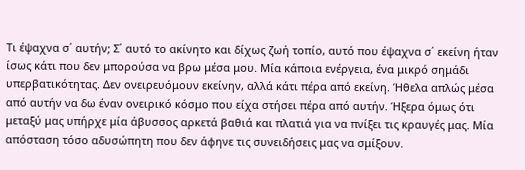Τι έψαχνα σ΄ αυτήν; Σ΄ αυτό το ακίνητο και δίχως ζωή τοπίο, αυτό που έψαχνα σ΄ εκείνη ήταν ίσως κάτι που δεν μπορούσα να βρω μέσα μου. Μία κάποια ενέργεια, ένα μικρό σημάδι υπερβατικότητας. Δεν ονειρευόμουν εκείνην, αλλά κάτι πέρα από εκείνη. Ήθελα απλώς μέσα από αυτήν να δω έναν ονειρικό κόσμο που είχα στήσει πέρα από αυτήν. Ήξερα όμως ότι μεταξύ μας υπήρχε μία άβυσσος αρκετά βαθιά και πλατιά για να πνίξει τις κραυγές μας. Μία απόσταση τόσο αδυσώπητη που δεν άφηνε τις συνειδήσεις μας να σμίξουν.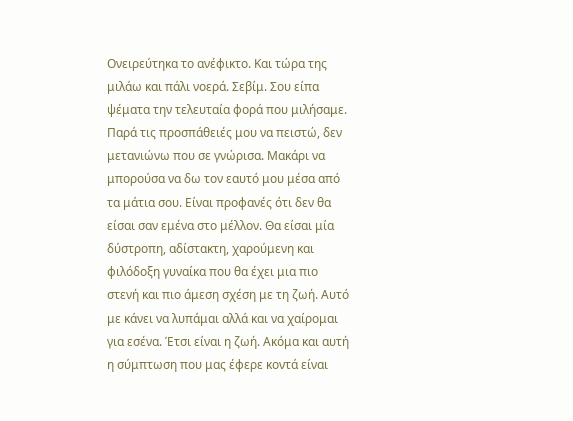Ονειρεύτηκα το ανέφικτο. Και τώρα της μιλάω και πάλι νοερά. Σεβίμ. Σου είπα ψέματα την τελευταία φορά που μιλήσαμε. Παρά τις προσπάθειές μου να πειστώ, δεν μετανιώνω που σε γνώρισα. Μακάρι να μπορούσα να δω τον εαυτό μου μέσα από τα μάτια σου. Είναι προφανές ότι δεν θα είσαι σαν εμένα στο μέλλον. Θα είσαι μία δύστροπη, αδίστακτη, χαρούμενη και φιλόδοξη γυναίκα που θα έχει μια πιο στενή και πιο άμεση σχέση με τη ζωή. Αυτό με κάνει να λυπάμαι αλλά και να χαίρομαι για εσένα. Έτσι είναι η ζωή. Ακόμα και αυτή η σύμπτωση που μας έφερε κοντά είναι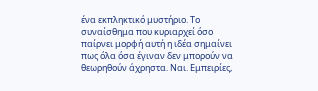ένα εκπληκτικό μυστήριο. Το συναίσθημα που κυριαρχεί όσο παίρνει μορφή αυτή η ιδέα σημαίνει πως όλα όσα έγιναν δεν μπορούν να θεωρηθούν άχρηστα. Ναι. Εμπειρίες,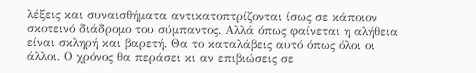λέξεις και συναισθήματα αντικατοπτρίζονται ίσως σε κάποιον σκοτεινό διάδρομο του σύμπαντος. Αλλά όπως φαίνεται η αλήθεια είναι σκληρή και βαρετή. Θα το καταλάβεις αυτό όπως όλοι οι άλλοι. Ο χρόνος θα περάσει κι αν επιβιώσεις σε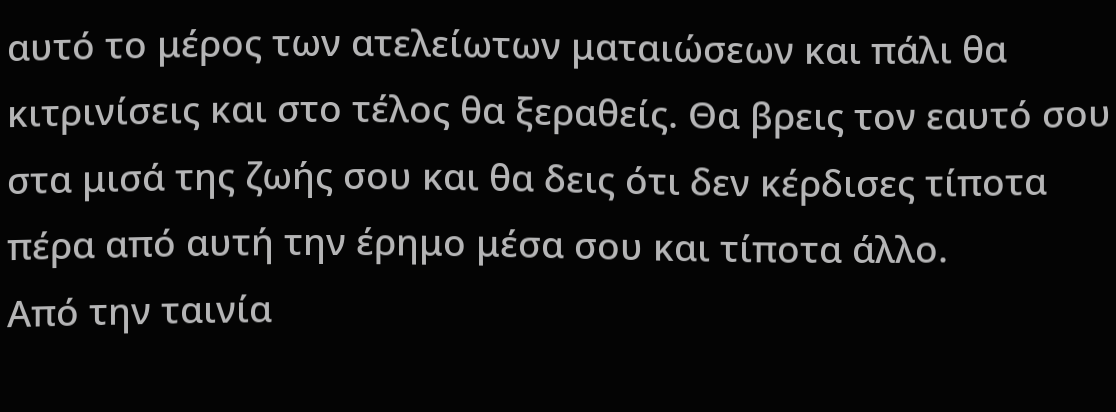αυτό το μέρος των ατελείωτων ματαιώσεων και πάλι θα κιτρινίσεις και στο τέλος θα ξεραθείς. Θα βρεις τον εαυτό σου στα μισά της ζωής σου και θα δεις ότι δεν κέρδισες τίποτα πέρα από αυτή την έρημο μέσα σου και τίποτα άλλο.
Από την ταινία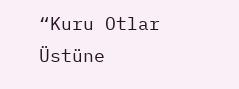“Kuru Otlar Üstüne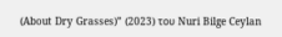(About Dry Grasses)” (2023) του Nuri Bilge Ceylan